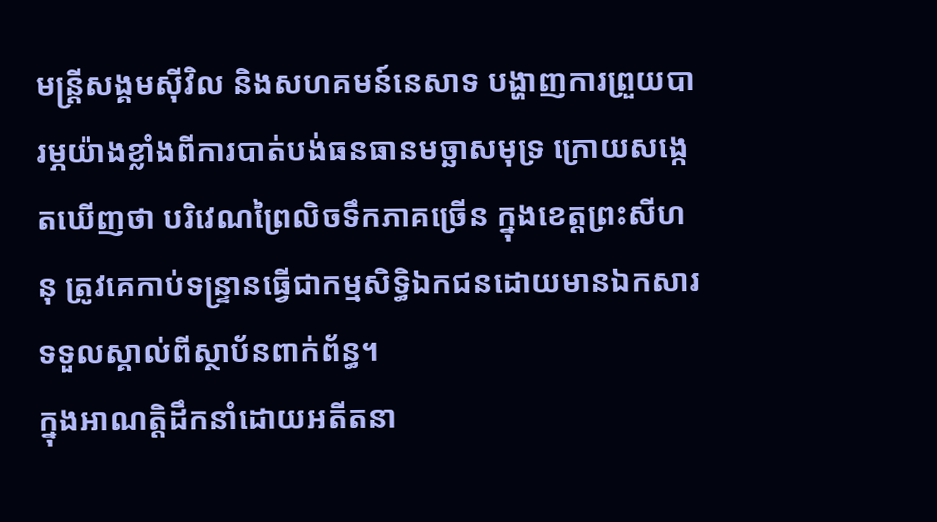មន្ត្រីសង្គមស៊ីវិល និងសហគមន៍នេសាទ បង្ហាញការព្រួយបារម្ភយ៉ាងខ្លាំងពីការបាត់បង់ធនធានមច្ឆាសមុទ្រ ក្រោយសង្កេតឃើញថា បរិវេណព្រៃលិចទឹកភាគច្រើន ក្នុងខេត្តព្រះសីហនុ ត្រូវគេកាប់ទន្ទ្រានធ្វើជាកម្មសិទ្ធិឯកជនដោយមានឯកសារទទួលស្គាល់ពីស្ថាប័នពាក់ព័ន្ធ។
ក្នុងអាណត្តិដឹកនាំដោយអតីតនា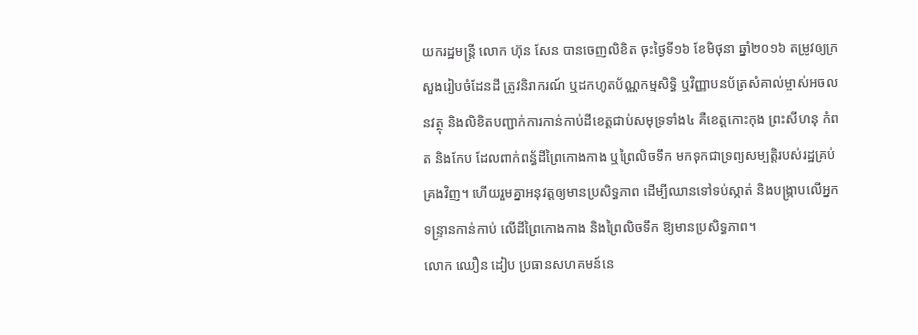យករដ្ឋមន្ត្រី លោក ហ៊ុន សែន បានចេញលិខិត ចុះថ្ងៃទី១៦ ខែមិថុនា ឆ្នាំ២០១៦ តម្រូវឲ្យក្រសួងរៀបចំដែនដី ត្រូវនិរាករណ៍ ឬដកហូតប័ណ្ណកម្មសិទ្ធិ ឬវិញ្ញាបនប័ត្រសំគាល់ម្ចាស់អចលនវត្ថុ និងលិខិតបញ្ជាក់ការកាន់កាប់ដីខេត្តជាប់សមុទ្រទាំង៤ គឺខេត្តកោះកុង ព្រះសីហនុ កំពត និងកែប ដែលពាក់ពន្ធ័ដីព្រៃកោងកាង ឬព្រៃលិចទឹក មកទុកជាទ្រព្យសម្បត្តិរបស់រដ្ឋគ្រប់គ្រងវិញ។ ហើយរួមគ្នាអនុវត្តឲ្យមានប្រសិទ្ធភាព ដើម្បីឈានទៅទប់ស្កាត់ និងបង្រ្កាបលើអ្នកទន្ទ្រានកាន់កាប់ លើដីព្រៃកោងកាង និងព្រៃលិចទឹក ឱ្យមានប្រសិទ្ធភាព។
លោក ឈឿន ដៀប ប្រធានសហគមន៍នេ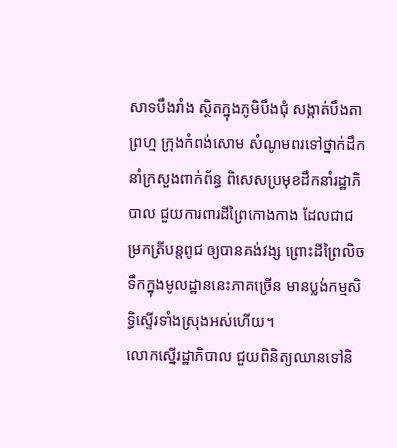សាទបឹងរាំង ស្ថិតក្នុងភូមិបឹងជុំ សង្កាត់បឹងតាព្រហ្ម ក្រុងកំពង់សោម សំណូមពរទៅថ្នាក់ដឹកនាំក្រសួងពាក់ព័ន្ធ ពិសេសប្រមុខដឹកនាំរដ្ឋាភិបាល ជួយការពារដីព្រៃកោងកាង ដែលជាជម្រកត្រីបន្តពូជ ឲ្យបានគង់វង្ស ព្រោះដីព្រៃលិចទឹកក្នុងមូលដ្ឋាននេះភាគច្រើន មានប្លង់កម្មសិទ្ធិស្ទើរទាំងស្រុងអស់ហើយ។
លោកស្នើរដ្ឋាភិបាល ជួយពិនិត្យឈានទៅនិ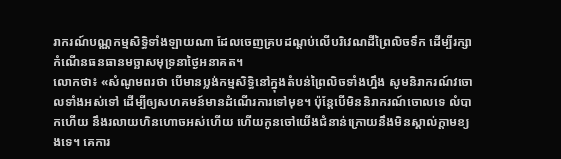រាករណ៍បណ្ណកម្មសិទ្ធិទាំងឡាយណា ដែលចេញគ្របដណ្តប់លើបរិវេណដីព្រៃលិចទឹក ដើម្បីរក្សាកំណើនធនធានមច្ឆាសមុទ្រនាថ្ងៃអនាគត។
លោកថា៖ «សំណូមពរថា បើមានប្លង់កម្មសិទ្ធិនៅក្នុងតំបន់ព្រៃលិចទាំងហ្នឹង សូមនិរាករណ៍វចោលទាំងអស់ទៅ ដើម្បីឲ្យសហគមន៍មានដំណើរការទៅមុខ។ ប៉ុន្តែបើមិននិរាករណ៍ចោលទេ លំបាកហើយ នឹងរលាយហិនហោចអស់ហើយ ហើយកូនចៅយើងជំនាន់ក្រោយនឹងមិនស្គាល់ក្តាមខ្យងទេ។ គេការ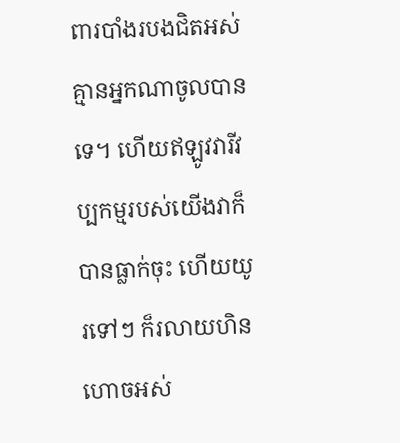ពារបាំងរបងជិតអស់គ្មានអ្នកណាចូលបានទេ។ ហើយឥឡូវវារីវប្បកម្មរបស់យើងវាក៏បានធ្លាក់ចុះ ហើយយូរទៅៗ ក៏រលាយហិនហោចអស់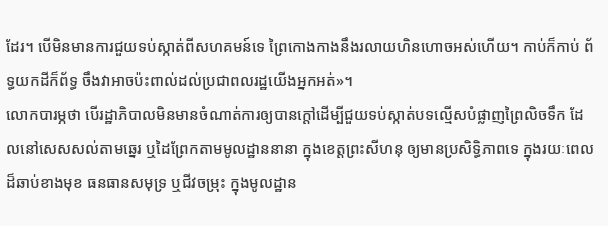ដែរ។ បើមិនមានការជួយទប់ស្កាត់ពីសហគមន៍ទេ ព្រៃកោងកាងនឹងរលាយហិនហោចអស់ហើយ។ កាប់ក៏កាប់ ព័ទ្ធយកដីក៏ព័ទ្ធ ចឹងវាអាចប៉ះពាល់ដល់ប្រជាពលរដ្ឋយើងអ្នកអត់»។
លោកបារម្ភថា បើរដ្ឋាភិបាលមិនមានចំណាត់ការឲ្យបានក្តៅដើម្បីជួយទប់ស្កាត់បទល្មើសបំផ្លាញព្រៃលិចទឹក ដែលនៅសេសសល់តាមឆ្នេរ ឬដៃព្រែកតាមមូលដ្ឋាននានា ក្នុងខេត្តព្រះសីហនុ ឲ្យមានប្រសិទ្ធិភាពទេ ក្នុងរយៈពេលដ៏ឆាប់ខាងមុខ ធនធានសមុទ្រ ឬជីវចម្រុះ ក្នុងមូលដ្ឋាន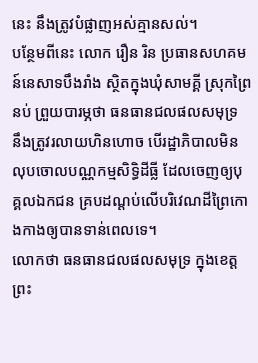នេះ នឹងត្រូវបំផ្លាញអស់គ្មានសល់។
បន្ថែមពីនេះ លោក រឿន រិន ប្រធានសហគមន៍នេសាទបឹងរាំង ស្ថិតក្នុងឃុំសាមគ្គី ស្រុកព្រៃនប់ ព្រួយបារម្ភថា ធនធានជលផលសមុទ្រ នឹងត្រូវរលាយហិនហោច បើរដ្ឋាភិបាលមិនលុបចោលបណ្ណកម្មសិទ្ធិដីធ្លី ដែលចេញឲ្យបុគ្គលឯកជន គ្របដណ្តប់លើបរិវេណដីព្រៃកោងកាងឲ្យបានទាន់ពេលទេ។
លោកថា ធនធានជលផលសមុទ្រ ក្នុងខេត្តព្រះ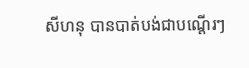សីហនុ បានបាត់បង់ជាបណ្តើរៗ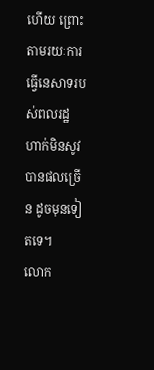ហើយ ព្រោះតាមរយៈការធ្វើនេសាទរបស់ពលរដ្ឋ ហាក់មិនសូវបានផលច្រើន ដូចមុនទៀតទេ។
លោក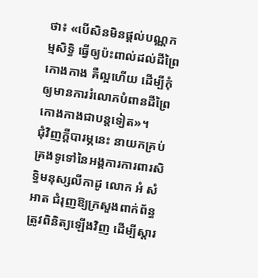ថា៖ «បើសិនមិនផ្តល់បណ្ណកម្មសិទ្ធិ ធ្វើឲ្យប៉ះពាល់ដល់ដីព្រៃកោងកាង គឺល្អហើយ ដើម្បីកុំឲ្យមានការរំលោភបំពានដីព្រៃកោងកាងជាបន្តទៀត»។
ជុំវិញក្តីបារម្ភនេះ នាយកគ្រប់គ្រងទូទៅនៃអង្គការការពារសិទ្ធិមនុស្សលីកាដូ លោក អំ សំអាត ជំរុញឱ្យក្រសួងពាក់ព័ន្ធ ត្រូវពិនិត្យឡើងវិញ ដើម្បីស្តារ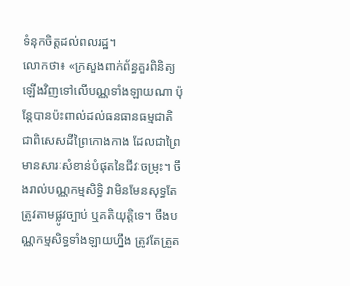ទំនុកចិត្តដល់ពលរដ្ឋ។
លោកថា៖ «ក្រសួងពាក់ព័ន្ធគួរពិនិត្យឡើងវិញទៅលើបណ្ណទាំងឡាយណា ប៉ុន្តែបានប៉ះពាល់ដល់ធនធានធម្មជាតិ ជាពិសេសដីព្រៃកោងកាង ដែលជាព្រៃមានសារៈសំខាន់បំផុតនៃជីវៈចម្រុះ។ ចឹងរាល់បណ្ណកម្មសិទ្ធិ វាមិនមែនសុទ្ធតែត្រូវតាមផ្លូវច្បាប់ ឬគតិយុត្តិទេ។ ចឹងបណ្ណកម្មសិទ្ធទាំងឡាយហ្នឹង ត្រូវតែត្រួត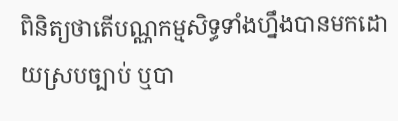ពិនិត្យថាតើបណ្ណកម្មសិទ្ធទាំងហ្នឹងបានមកដោយស្របច្បាប់ ឬបា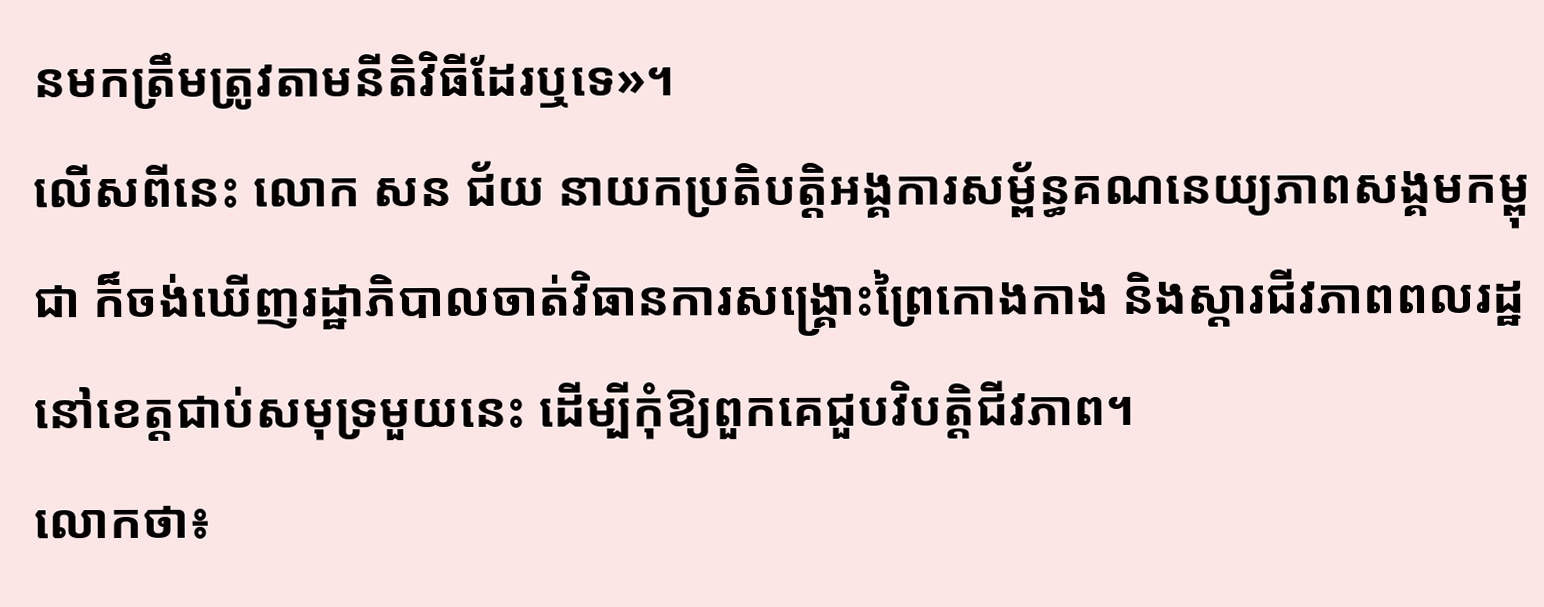នមកត្រឹមត្រូវតាមនីតិវិធីដែរឬទេ»។
លើសពីនេះ លោក សន ជ័យ នាយកប្រតិបត្តិអង្គការសម្ព័ន្ធគណនេយ្យភាពសង្គមកម្ពុជា ក៏ចង់ឃើញរដ្ឋាភិបាលចាត់វិធានការសង្គ្រោះព្រៃកោងកាង និងស្តារជីវភាពពលរដ្ឋនៅខេត្តជាប់សមុទ្រមួយនេះ ដើម្បីកុំឱ្យពួកគេជួបវិបត្តិជីវភាព។
លោកថា៖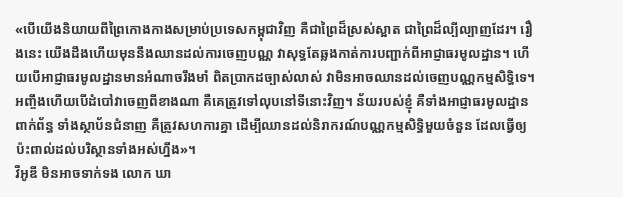«បើយើងនិយាយពីព្រៃកោងកាងសម្រាប់ប្រទេសកម្ពុជាវិញ គឺជាព្រៃដ៏ស្រស់ស្អាត ជាព្រៃដ៏ល្បីល្បាញដែរ។ រឿងនេះ យើងដឹងហើយមុននឹងឈានដល់ការចេញបណ្ណ វាសុទ្ធតែឆ្លងកាត់ការបញ្ជាក់ពីអាជ្ញាធរមូលដ្ឋាន។ ហើយបើអាជ្ញាធរមូលដ្ឋានមានអំណាចរឹងមាំ ពិតប្រាកដច្បាស់លាស់ វាមិនអាចឈានដល់ចេញបណ្ណកម្មសិទ្ធិទេ។ អញ្ចឹងហើយបើដំបៅវាចេញពីខាងណា គឺគេត្រូវទៅលុបនៅទីនោះវិញ។ ន័យរបស់ខ្ញុំ គឺទាំងអាជ្ញាធរមូលដ្ឋានពាក់ព័ន្ធ ទាំងស្ថាប័នជំនាញ គឺត្រូវសហការគ្នា ដើម្បីឈានដល់និរាករណ៍បណ្ណកម្មសិទ្ធិមួយចំនួន ដែលធ្វើឲ្យប៉ះពាល់ដល់បរិស្ថានទាំងអស់ហ្នឹង»។
វីអូឌី មិនអាចទាក់ទង លោក ឃា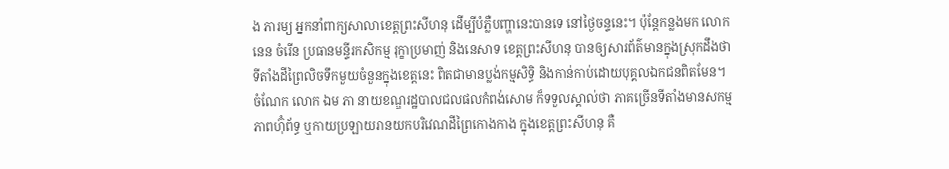ង ភារម្យ អ្នកនាំពាក្យសាលាខេត្តព្រះសីហនុ ដើម្បីបំភ្លឺបញ្ហានេះបានទេ នៅថ្ងៃចន្ទនេះ។ ប៉ុន្តែកន្លងមក លោក នេន ចំរើន ប្រធានមន្ទីរកសិកម្ម រុក្ខាប្រមាញ់ និងនេសាទ ខេត្តព្រះសីហនុ បានឲ្យសារព័ត៌មានក្នុងស្រុកដឹងថា ទីតាំងដីព្រៃលិចទឹកមួយចំនួនក្នុងខេត្តនេះ ពិតជាមានប្លង់កម្មសិទ្ធិ និងកាន់កាប់ដោយបុគ្គលឯកជនពិតមែន។
ចំណែក លោក ឯម ភា នាយខណ្ឌរដ្ឋបាលជលផលកំពង់សោម ក៏ទទួលស្គាល់ថា ភាគច្រើនទីតាំងមានសកម្មភាពហ៊ុំព័ទ្ធ ឬកាយប្រឡាយរានយកបរិវេណដីព្រៃកោងកាង ក្នុងខេត្តព្រះសីហនុ គឺ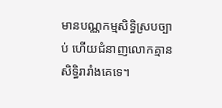មានបណ្ណកម្មសិទ្ធិស្របច្បាប់ ហើយជំនាញលោកគ្មានសិទ្ធិរារាំងគេទេ។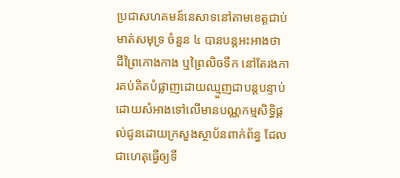ប្រជាសហគមន៍នេសាទនៅតាមខេត្តជាប់មាត់សមុទ្រ ចំនួន ៤ បានបន្តអះអាងថា ដីព្រៃកោងកាង ឬព្រៃលិចទឹក នៅតែរងការគប់គិតបំផ្លាញដោយឈ្មួញជាបន្តបន្ទាប់ ដោយសំអាងទៅលើមានបណ្ណកម្មសិទ្ធិផ្តល់ជូនដោយក្រសួងស្ថាប័នពាក់ព័ន្ធ ដែលជាហេតុធ្វើឲ្យទី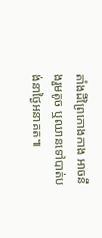តាំងដីព្រៃកោងកាង អាចនឹងរួមតូច ឬឈានទៅបាត់បង់នាថ្ងៃអនាគត៕